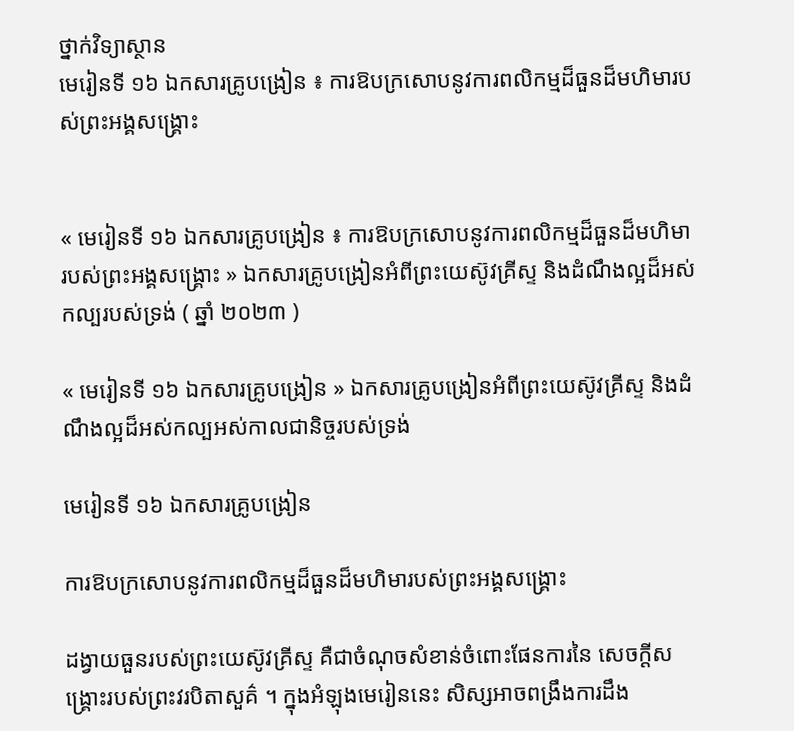ថ្នាក់វិទ្យាស្ថាន
មេរៀនទី ១៦ ឯកសារគ្រូបង្រៀន ៖ ការឱបក្រសោបនូវការពលិកម្មដ៏ធួនដ៏មហិមារបស់ព្រះអង្គសង្គ្រោះ


« មេរៀនទី ១៦ ឯកសារគ្រូបង្រៀន ៖ ការឱបក្រសោបនូវការពលិកម្មដ៏ធួនដ៏មហិមារបស់ព្រះអង្គសង្គ្រោះ » ឯកសារគ្រូបង្រៀនអំពីព្រះយេស៊ូវគ្រីស្ទ និងដំណឹងល្អដ៏អស់កល្បរបស់ទ្រង់ ( ឆ្នាំ ២០២៣ )

« មេរៀនទី ១៦ ឯកសារគ្រូបង្រៀន » ឯកសារគ្រូបង្រៀនអំពីព្រះយេស៊ូវគ្រីស្ទ និងដំណឹងល្អដ៏អស់កល្បអស់កាលជានិច្ចរបស់ទ្រង់

មេរៀនទី ១៦ ឯកសារគ្រូបង្រៀន

ការឱបក្រសោបនូវការពលិកម្មដ៏ធួនដ៏មហិមារបស់ព្រះអង្គសង្គ្រោះ

ដង្វាយធួនរបស់ព្រះយេស៊ូវគ្រីស្ទ គឺជាចំណុចសំខាន់ចំពោះផែនការនៃ សេចក្តីសង្គ្រោះរបស់ព្រះវរបិតាសួគ៌ ។ ក្នុងអំឡុងមេរៀននេះ សិស្សអាចពង្រឹងការដឹង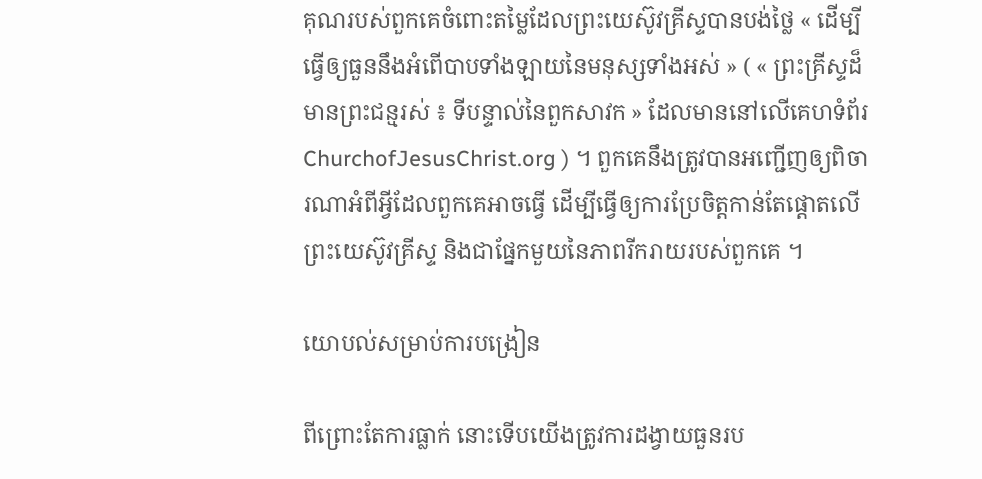គុណរបស់ពួកគេចំពោះតម្លៃដែលព្រះយេស៊ូវគ្រីស្ទបានបង់ថ្លៃ « ដើម្បីធ្វើឲ្យធួននឹងអំពើបាបទាំងឡាយនៃមនុស្សទាំងអស់ » ( « ព្រះគ្រីស្ទដ៏មានព្រះជន្មរស់ ៖ ទីបន្ទាល់នៃពួកសាវក » ដែលមាននៅលើគេហទំព័រ ChurchofJesusChrist.org ) ។ ពួកគេនឹងត្រូវបានអញ្ជើញឲ្យពិចារណាអំពីអ្វីដែលពួកគេអាចធ្វើ ដើម្បីធ្វើឲ្យការប្រែចិត្តកាន់តែផ្តោតលើព្រះយេស៊ូវគ្រីស្ទ និងជាផ្នែកមួយនៃភាពរីករាយរបស់ពួកគេ ។

យោបល់សម្រាប់ការបង្រៀន

ពីព្រោះតែការធ្លាក់ នោះទើបយើងត្រូវការដង្វាយធួនរប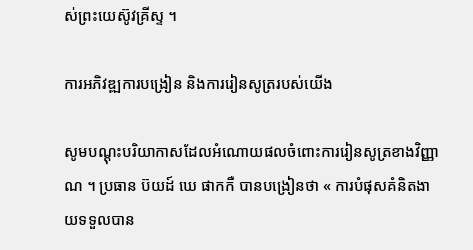ស់ព្រះយេស៊ូវគ្រីស្ទ ។

ការអភិវឌ្ឍការបង្រៀន និងការរៀនសូត្ររបស់យើង

សូមបណ្ដុះបរិយាកាសដែលអំណោយផលចំពោះការរៀនសូត្រខាងវិញ្ញាណ ។ ប្រធាន ប៊យដ៍ ឃេ ផាកកឺ បានបង្រៀនថា « ការបំផុសគំនិតងាយទទួលបាន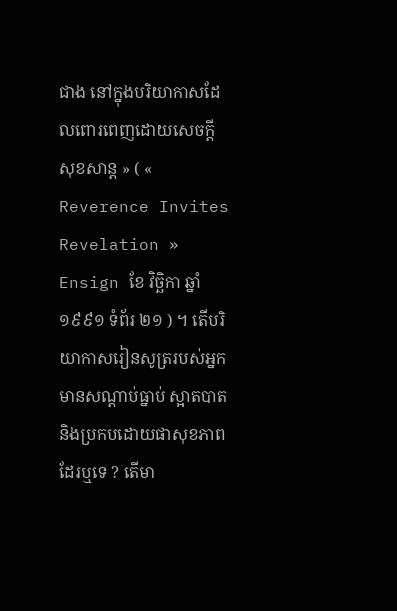ជាង នៅក្នុងបរិយាកាសដែលពោរពេញដោយសេចក្ដីសុខសាន្ត » ( « Reverence Invites Revelation » Ensign ខែ វិច្ឆិកា ឆ្នាំ ១៩៩១ ទំព័រ ២១ ) ។ តើបរិយាកាសរៀនសូត្ររបស់អ្នកមានសណ្តាប់ធ្នាប់ ស្អាតបាត និងប្រកបដោយផាសុខភាពដែរឬទេ ? តើមា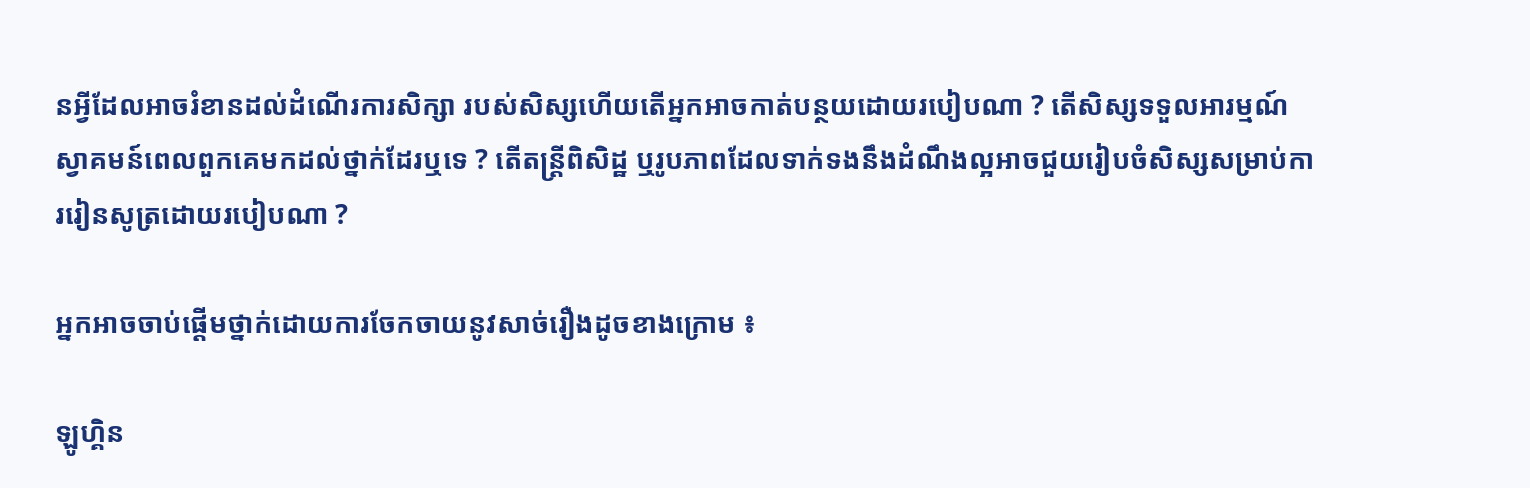នអ្វីដែលអាចរំខានដល់ដំណើរការសិក្សា របស់សិស្សហើយតើអ្នកអាចកាត់បន្ថយដោយរបៀបណា ? តើសិស្សទទួលអារម្មណ៍ស្វាគមន៍ពេលពួកគេមកដល់ថ្នាក់ដែរឬទេ ? តើតន្ត្រីពិសិដ្ឋ ឬរូបភាពដែលទាក់ទងនឹងដំណឹងល្អអាចជួយរៀបចំសិស្សសម្រាប់ការរៀនសូត្រដោយរបៀបណា ?

អ្នកអាចចាប់ផ្តើមថ្នាក់ដោយការចែកចាយនូវសាច់រឿងដូចខាងក្រោម ៖

ឡូហ្គិន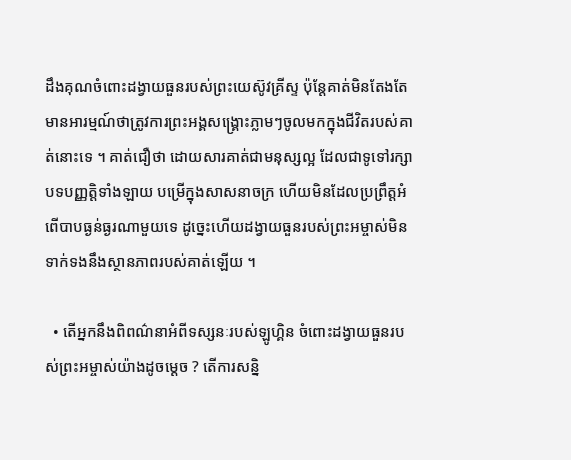ដឹងគុណចំពោះដង្វាយធួនរបស់ព្រះយេស៊ូវគ្រីស្ទ ប៉ុន្តែគាត់មិនតែងតែមានអារម្មណ៍ថាត្រូវការព្រះអង្គសង្គ្រោះភ្លាមៗចូលមកក្នុងជីវិតរបស់គាត់នោះទេ ។ គាត់ជឿថា ដោយសារគាត់ជាមនុស្សល្អ ដែលជាទូទៅរក្សាបទបញ្ញត្តិទាំងឡាយ បម្រើក្នុងសាសនាចក្រ ហើយមិនដែលប្រព្រឹត្តអំពើបាបធ្ងន់ធ្ងរណាមួយទេ ដូច្នេះហើយដង្វាយធួនរបស់ព្រះអម្ចាស់មិនទាក់ទងនឹងស្ថានភាពរបស់គាត់ឡើយ ។

  • តើអ្នកនឹងពិពណ៌នាអំពីទស្សនៈរបស់ឡូហ្គិន ចំពោះដង្វាយធួនរបស់ព្រះអម្ចាស់យ៉ាងដូចម្ដេច ? តើការសន្និ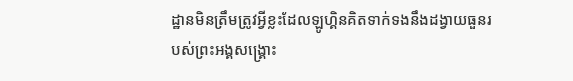ដ្ឋានមិនត្រឹមត្រូវអ្វីខ្លះដែលឡូហ្គិនគិតទាក់ទងនឹងដង្វាយធួនរបស់ព្រះអង្គសង្គ្រោះ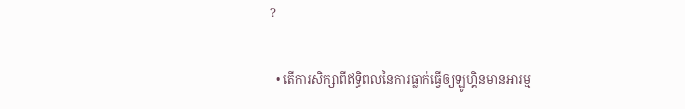?

  • តើការសិក្សាពីឥទ្ធិពលនៃការធ្លាក់ធ្វើឲ្យឡូហ្គិនមានអារម្ម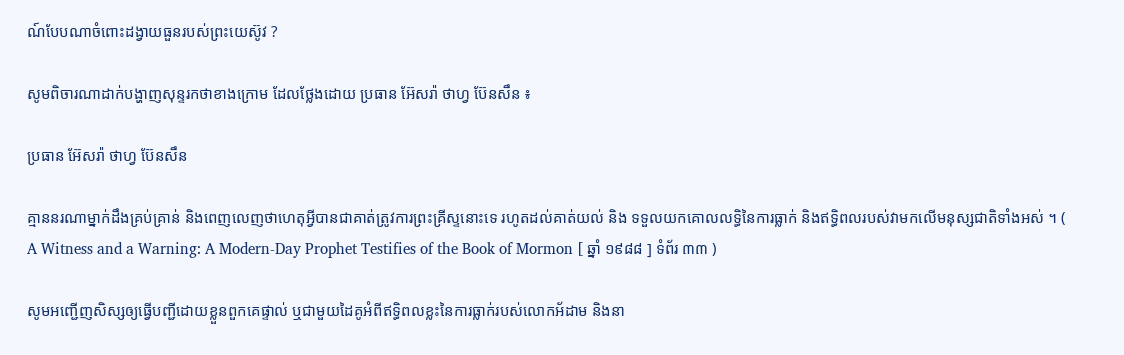ណ៍បែបណាចំពោះដង្វាយធួនរបស់ព្រះយេស៊ូវ ?

សូមពិចារណាដាក់បង្ហាញសុន្ទរកថាខាងក្រោម ដែលថ្លែងដោយ ប្រធាន អ៊ែសរ៉ា ថាហ្វ ប៊ែនសឹន ៖

ប្រធាន អ៊ែសរ៉ា ថាហ្វ ប៊ែនសឹន

គ្មាននរណាម្នាក់ដឹងគ្រប់គ្រាន់ និងពេញលេញថាហេតុអ្វីបានជាគាត់ត្រូវការព្រះគ្រីស្ទនោះទេ រហូតដល់គាត់យល់ និង ទទួលយកគោលលទ្ធិនៃការធ្លាក់ និងឥទ្ធិពលរបស់វាមកលើមនុស្សជាតិទាំងអស់ ។ ( A Witness and a Warning: A Modern-Day Prophet Testifies of the Book of Mormon [ ឆ្នាំ ១៩៨៨ ] ទំព័រ ៣៣ )

សូមអញ្ជើញសិស្សឲ្យធ្វើបញ្ជីដោយខ្លួនពួកគេផ្ទាល់ ឬជាមួយដៃគូអំពីឥទ្ធិពលខ្លះនៃការធ្លាក់របស់លោកអ័ដាម និងនា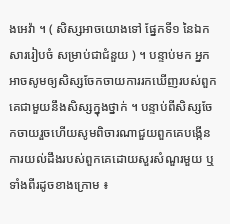ងអេវ៉ា ។ ( សិស្សអាចយោងទៅ ផ្នែកទី១ នៃឯកសាររៀបចំ សម្រាប់ជាជំនួយ ) ។ បន្ទាប់មក អ្នកអាចសូមឲ្យសិស្សចែកចាយការរកឃើញរបស់ពួកគេជាមួយនឹងសិស្សក្នុងថ្នាក់ ។ បន្ទាប់ពីសិស្សចែកចាយរួចហើយសូមពិចារណាជួយពួកគេបង្កើនការយល់ដឹងរបស់ពួកគេដោយសួរសំណួរមួយ ឬទាំងពីរដូចខាងក្រោម ៖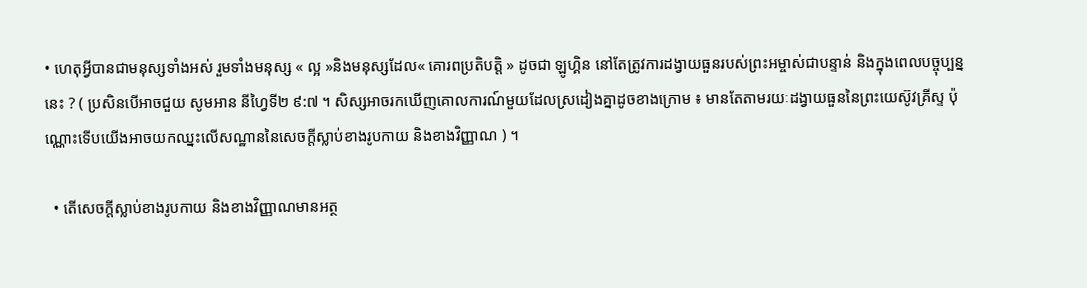• ហេតុអ្វីបានជាមនុស្សទាំងអស់ រួមទាំងមនុស្ស « ល្អ »និងមនុស្សដែល« គោរពប្រតិបត្តិ » ដូចជា ឡូហ្គិន នៅតែត្រូវការដង្វាយធួនរបស់ព្រះអម្ចាស់ជាបន្ទាន់ និងក្នុងពេលបច្ចុប្បន្ននេះ ? ( ប្រសិនបើអាចជួយ សូមអាន នីហ្វៃទី២ ៩:៧ ។ សិស្សអាចរកឃើញគោលការណ៍មួយដែលស្រដៀងគ្នាដូចខាងក្រោម ៖ មានតែតាមរយៈដង្វាយធួននៃព្រះយេស៊ូវគ្រីស្ទ ប៉ុណ្ណោះទើបយើងអាចយកឈ្នះលើសណ្ឋាននៃសេចក្ដីស្លាប់ខាងរូបកាយ និងខាងវិញ្ញាណ ) ។

  • តើសេចក្តីស្លាប់ខាងរូបកាយ និងខាងវិញ្ញាណមានអត្ថ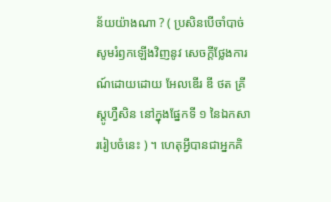ន័យយ៉ាងណា ? ( ប្រសិនបើចាំបាច់សូមរំឭកឡើងវិញនូវ សេចក្ដីថ្លែងការណ៍ដោយដោយ អែលឌើរ ឌី ថត គ្រីស្តូហ្វឺសិន នៅក្នុងផ្នែកទី ១ នៃឯកសាររៀបចំនេះ ) ។ ហេតុអ្វីបានជាអ្នកគិ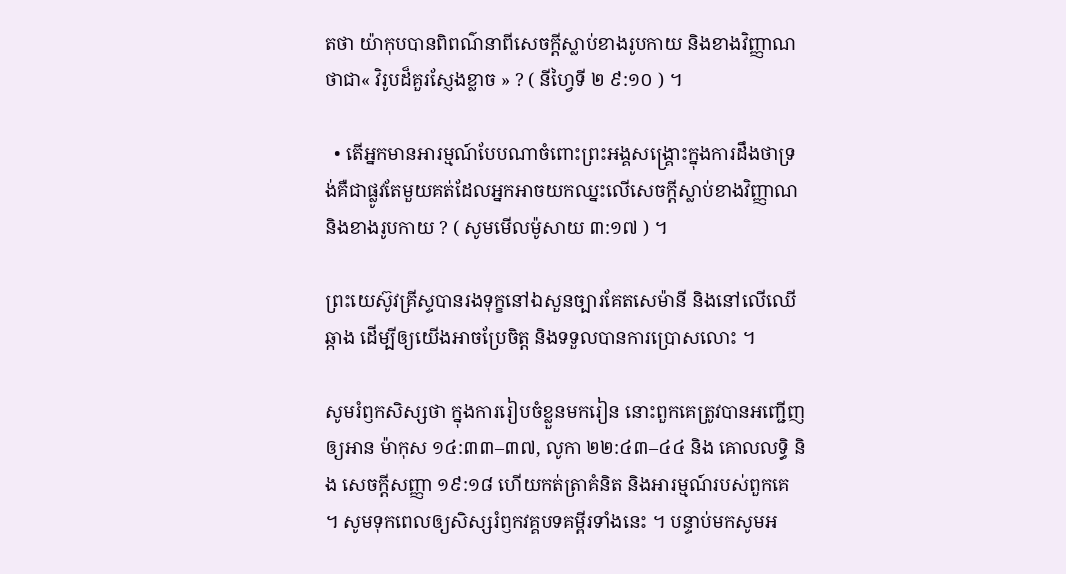តថា យ៉ាកុបបានពិពណ៌នាពីសេចក្តីស្លាប់ខាងរូបកាយ និងខាងវិញ្ញាណថាជា« វិរូបដ៏គួរស្ញែងខ្លាច » ? ( នីហ្វៃទី ២ ៩:១០ ) ។

  • តើអ្នកមានអារម្មណ៍បែបណាចំពោះព្រះអង្គសង្រ្គោះក្នុងការដឹងថាទ្រង់គឺជាផ្លូវតែមួយគត់ដែលអ្នកអាចយកឈ្នះលើសេចក្តីស្លាប់ខាងវិញ្ញាណ និងខាងរូបកាយ ? ( សូមមើលម៉ូសាយ ៣:១៧ ) ។

ព្រះយេស៊ូវគ្រីស្ទបានរងទុក្ខនៅឯសួនច្បារគែតសេម៉ានី និងនៅលើឈើឆ្កាង ដើម្បីឲ្យយើងអាចប្រែចិត្ត និងទទួលបានការប្រោសលោះ ។

សូមរំឭកសិស្សថា ក្នុងការរៀបចំខ្លួនមករៀន នោះពួកគេត្រូវបានអញ្ជើញឲ្យអាន ម៉ាកុស ១៤:៣៣–៣៧, លូកា ២២:៤៣–៤៤ និង គោលលទ្ធិ និង សេចក្តីសញ្ញា ១៩:១៨ ហើយកត់ត្រាគំនិត និងអារម្មណ៍របស់ពួកគេ ។ សូមទុកពេលឲ្យសិស្សរំឭកវគ្គបទគម្ពីរទាំងនេះ ។ បន្ទាប់មកសូមអ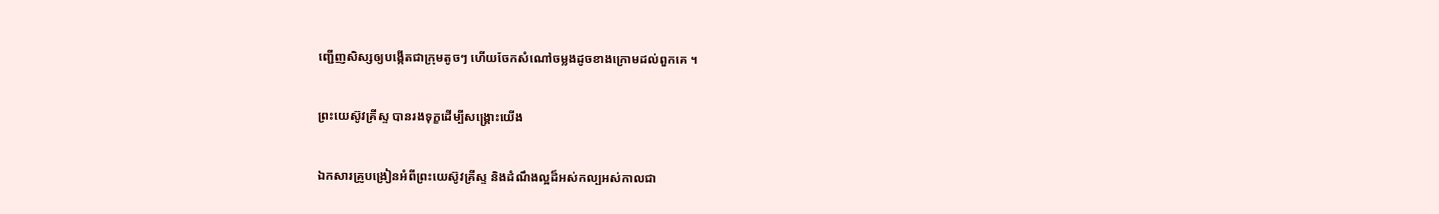ញ្ជើញសិស្សឲ្យបង្កើតជាក្រុមតូចៗ ហើយចែកសំណៅចម្លងដូចខាងក្រោមដល់ពួកគេ ។

ព្រះយេស៊ូវគ្រីស្ទ បានរងទុក្ខដើម្បីសង្គ្រោះយើង

ឯកសារគ្រូបង្រៀនអំពីព្រះយេស៊ូវគ្រីស្ទ និងដំណឹងល្អដ៏អស់កល្បអស់កាលជា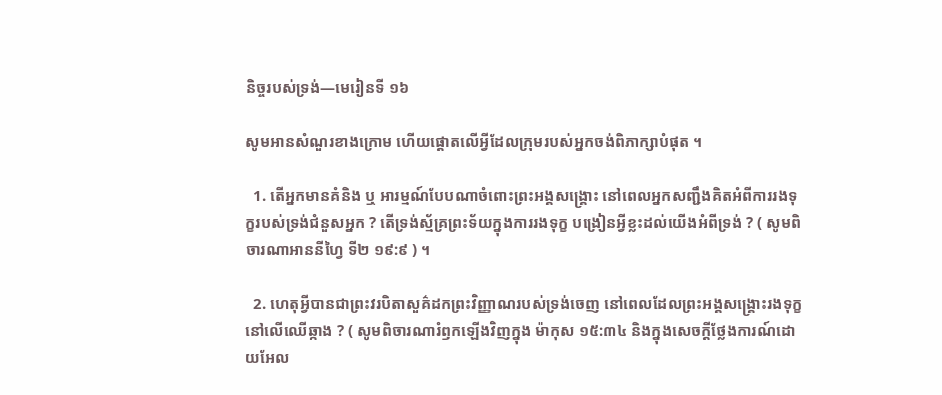និច្ចរបស់ទ្រង់—មេរៀនទី ១៦

សូមអានសំណួរខាងក្រោម ហើយផ្តោតលើអ្វីដែលក្រុមរបស់អ្នកចង់ពិភាក្សាបំផុត ។

  1. តើអ្នកមានគំនិង ឬ អារម្មណ៍បែបណាចំពោះព្រះអង្គសង្រ្គោះ នៅពេលអ្នកសញ្ជឹងគិតអំពីការរងទុក្ខរបស់ទ្រង់ជំនួសអ្នក ? តើទ្រង់ស្ម័គ្រព្រះទ័យក្នុងការរងទុក្ខ បង្រៀនអ្វីខ្លះដល់យើងអំពីទ្រង់ ? ( សូមពិចារណាអាននីហ្វៃ ទី២ ១៩:៩ ) ។

  2. ហេតុអ្វីបានជាព្រះវរបិតាសួគ៌ដកព្រះវិញ្ញាណរបស់ទ្រង់ចេញ នៅពេលដែលព្រះអង្គសង្គ្រោះរងទុក្ខនៅលើឈើឆ្កាង ? ( សូមពិចារណារំឭកឡើងវិញក្នុង ម៉ាកុស ១៥:៣៤ និងក្នុងសេចក្ដីថ្លែងការណ៍ដោយអែល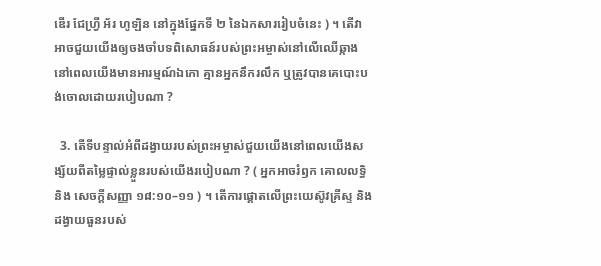ឌើរ ជែហ្វ្រី អ័រ ហូឡិន នៅក្នុងផ្នែកទី ២ នៃឯកសាររៀបចំនេះ ) ។ តើវាអាចជួយយើងឲ្យចងចាំបទពិសោធន៍របស់ព្រះអម្ចាស់នៅលើឈើឆ្កាង នៅពេលយើងមានអារម្មណ៍ឯកោ គ្មានអ្នកនឹករលឹក ឬត្រូវបានគេបោះបង់ចោលដោយរបៀបណា ?

  3. តើទីបន្ទាល់អំពីដង្វាយរបស់ព្រះអម្ចាស់ជួយយើងនៅពេលយើងសង្ស័យពីតម្លៃផ្ទាល់ខ្លួនរបស់យើងរបៀបណា ? ( អ្នកអាចរំឭក គោលលទ្ធិ និង សេចក្ដីសញ្ញា ១៨:១០–១១ ) ។ តើការផ្ដោតលើព្រះយេស៊ូវគ្រីស្ទ និង ដង្វាយធួនរបស់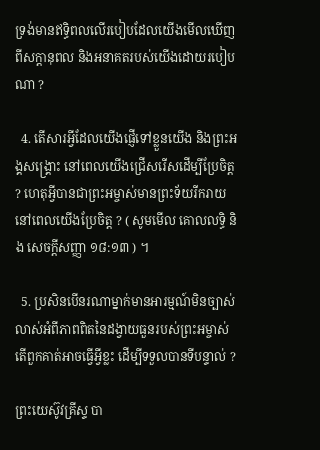ទ្រង់មានឥទ្ធិពលលើរបៀបដែលយើងមើលឃើញពីសក្តានុពល និងអនាគតរបស់យើងដោយរបៀបណា ?

  4. តើសារអ្វីដែលយើងផ្ញើទៅខ្លួនយើង និងព្រះអង្គសង្គ្រោះ នៅពេលយើងជ្រើសរើសដើម្បីប្រែចិត្ត ? ហេតុអ្វីបានជាព្រះអម្ចាស់មានព្រះទ័យរីករាយ នៅពេលយើងប្រែចិត្ត ? ( សូមមើល គោលលទ្ធិ និង សេចក្ដីសញ្ញា ១៨:១៣ ) ។

  5. ប្រសិនបើនរណាម្នាក់មានអារម្មណ៍មិនច្បាស់លាស់អំពីភាពពិតនៃដង្វាយធួនរបស់ព្រះអម្ចាស់ តើពួកគាត់អាចធ្វើអ្វីខ្លះ ដើម្បីទទួលបានទីបន្ទាល់ ?

ព្រះយេស៊ូវគ្រីស្ទ បា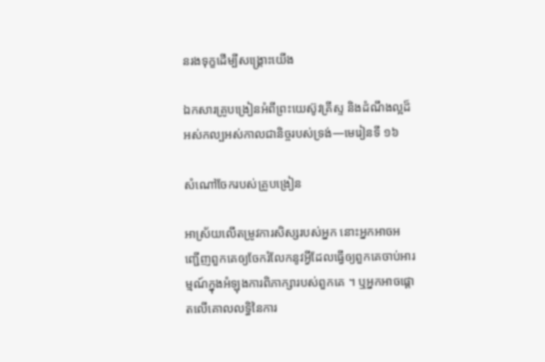នរងទុក្ខដើម្បីសង្គ្រោះយើង

ឯកសារគ្រូបង្រៀនអំពីព្រះយេស៊ូវគ្រីស្ទ និងដំណឹងល្អដ៏អស់កល្បអស់កាលជានិច្ចរបស់ទ្រង់—មេរៀនទី ១៦

សំណៅចែករបស់គ្រូបង្រៀន

អាស្រ័យលើតម្រូវការសិស្សរបស់អ្នក នោះអ្នកអាចអញ្ជើញពួកគេឲ្យចែករំលែកនូវអ្វីដែលធ្វើឲ្យពួកគេចាប់អារម្មណ៍ក្នុងអំឡុងការពិភាក្សារបស់ពួកគេ ។ ឬអ្នកអាចផ្តោតលើគោលលទ្ធិនៃការ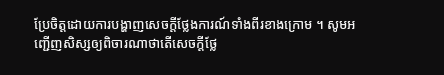ប្រែចិត្តដោយការបង្ហាញសេចក្តីថ្លែងការណ៍ទាំងពីរខាងក្រោម ។ សូមអញ្ជើញសិស្សឲ្យពិចារណាថាតើសេចក្តីថ្លែ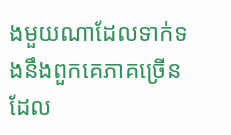ងមួយណាដែលទាក់ទងនឹងពួកគេភាគច្រើន ដែល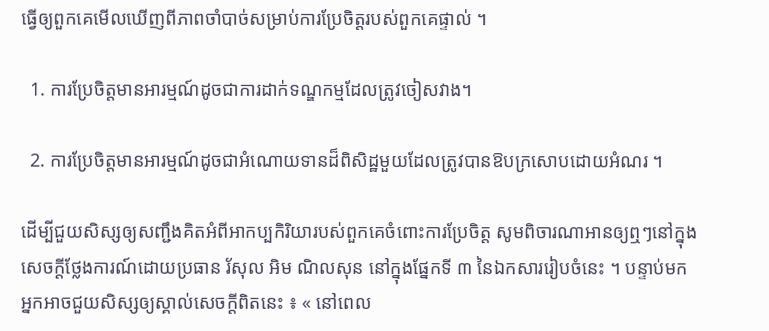ធ្វើឲ្យពួកគេមើលឃើញពីភាពចាំបាច់សម្រាប់ការប្រែចិត្តរបស់ពួកគេផ្ទាល់ ។

  1. ការប្រែចិត្តមានអារម្មណ៍ដូចជាការដាក់ទណ្ឌកម្មដែលត្រូវចៀសវាង។

  2. ការប្រែចិត្តមានអារម្មណ៍ដូចជាអំណោយទានដ៏ពិសិដ្ឋមួយដែលត្រូវបានឱបក្រសោបដោយអំណរ ។

ដើម្បីជួយសិស្សឲ្យសញ្ជឹងគិតអំពីអាកប្បកិរិយារបស់ពួកគេចំពោះការប្រែចិត្ត សូមពិចារណាអានឲ្យឮៗនៅក្នុង សេចក្ដីថ្លែងការណ៍ដោយប្រធាន រ័សុល អិម ណិលសុន នៅក្នុងផ្នែកទី ៣ នៃឯកសាររៀបចំនេះ ។ បន្ទាប់មក អ្នកអាចជួយសិស្សឲ្យស្គាល់សេចក្តីពិតនេះ ៖ « នៅពេល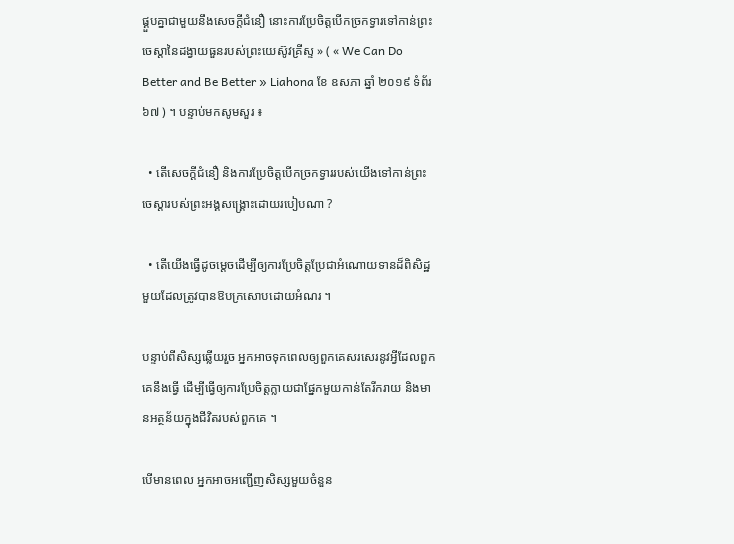ផ្គួបគ្នាជាមួយនឹងសេចក្ដីជំនឿ នោះការប្រែចិត្តបើកច្រកទ្វារទៅកាន់ព្រះចេស្ដានៃដង្វាយធួនរបស់ព្រះយេស៊ូវគ្រីស្ទ » ( « We Can Do Better and Be Better » Liahona ខែ ឧសភា ឆ្នាំ ២០១៩ ទំព័រ ៦៧ ) ។ បន្ទាប់មកសូមសួរ ៖

  • តើសេចក្ដីជំនឿ និងការប្រែចិត្តបើកច្រកទ្វាររបស់យើងទៅកាន់ព្រះចេស្ដារបស់ព្រះអង្គសង្គ្រោះដោយរបៀបណា ?

  • តើយើងធ្វើដូចម្តេចដើម្បីឲ្យការប្រែចិត្តប្រែជាអំណោយទានដ៏ពិសិដ្ឋមួយដែលត្រូវបានឱបក្រសោបដោយអំណរ ។

បន្ទាប់ពីសិស្សឆ្លើយរួច អ្នកអាចទុកពេលឲ្យពួកគេសរសេរនូវអ្វីដែលពួកគេនឹងធ្វើ ដើម្បីធ្វើឲ្យការប្រែចិត្តក្លាយជាផ្នែកមួយកាន់តែរីករាយ និងមានអត្ថន័យក្នុងជីវិតរបស់ពួកគេ ។

បើមានពេល អ្នកអាចអញ្ជើញសិស្សមួយចំនួន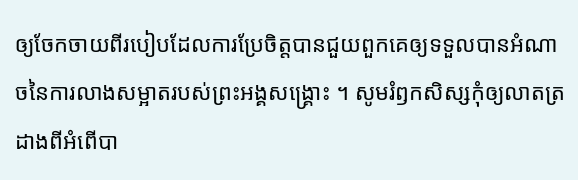ឲ្យចែកចាយពីរបៀបដែលការប្រែចិត្តបានជួយពួកគេឲ្យទទួលបានអំណាចនៃការលាងសម្អាតរបស់ព្រះអង្គសង្គ្រោះ ។ សូមរំឭកសិស្សកុំឲ្យលាតត្រដាងពីអំពើបា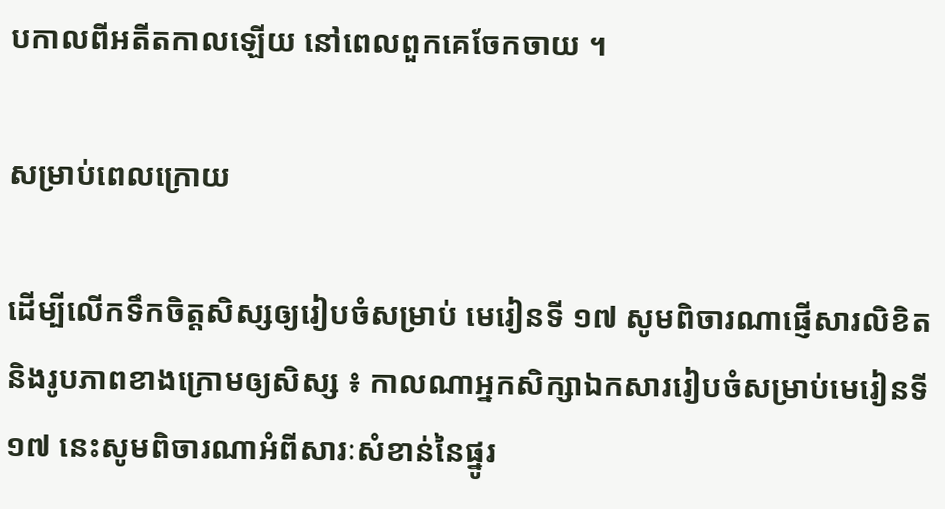បកាលពីអតីតកាលឡើយ នៅពេលពួកគេចែកចាយ ។

សម្រាប់ពេលក្រោយ

ដើម្បីលើកទឹកចិត្តសិស្សឲ្យរៀបចំសម្រាប់ មេរៀនទី ១៧ សូមពិចារណាផ្ញើសារលិខិត និងរូបភាពខាងក្រោមឲ្យសិស្ស ៖ កាលណាអ្នកសិក្សាឯកសាររៀបចំសម្រាប់មេរៀនទី ១៧ នេះសូមពិចារណាអំពីសារៈសំខាន់នៃផ្នូរ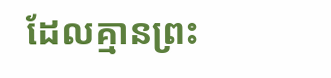ដែលគ្មានព្រះ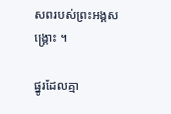សពរបស់ព្រះអង្គសង្គ្រោះ ។

ផ្នូរដែលគ្មា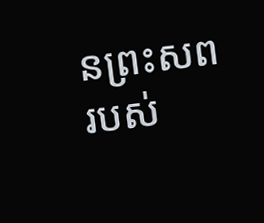នព្រះសពរបស់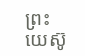ព្រះយេស៊ូ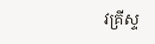វគ្រីស្ទ